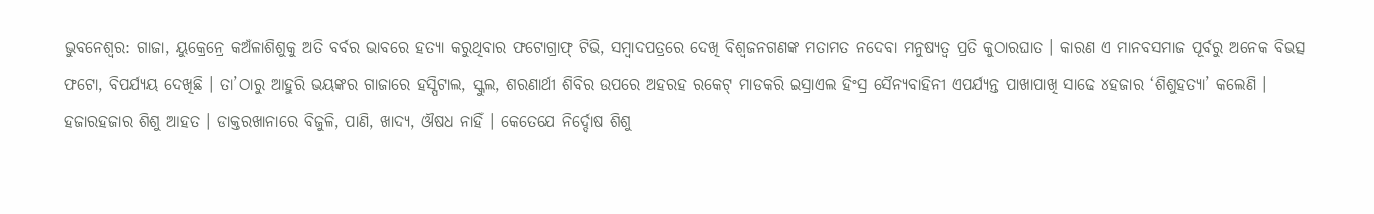ଭୁବନେଶ୍ୱର: ଗାଜା, ୟୁକ୍ରେନ୍ରେ କଅଁଳାଶିଶୁକୁ ଅତି ବର୍ବର ଭାବରେ ହତ୍ୟା କରୁଥିବାର ଫଟୋଗ୍ରାଫ୍ ଟିଭି, ସମ୍ବାଦପତ୍ରରେ ଦେଖି ବିଶ୍ୱଜନଗଣଙ୍କ ମତାମତ ନଦେବା ମନୁଷ୍ୟତ୍ୱ ପ୍ରତି କୁଠାରଘାତ । କାରଣ ଏ ମାନବସମାଜ ପୂର୍ବରୁ ଅନେକ ବିଭତ୍ସ ଫଟୋ, ବିପର୍ଯ୍ୟୟ ଦେଖିଛି । ତା’ଠାରୁ ଆହୁରି ଭୟଙ୍କର ଗାଜାରେ ହସ୍ପିଟାଲ, ସ୍କୁଲ, ଶରଣାର୍ଥୀ ଶିବିର ଉପରେ ଅହରହ ରକେଟ୍ ମାଡକରି ଇସ୍ରାଏଲ ହିଂସ୍ର ସୈନ୍ୟବାହିନୀ ଏପର୍ଯ୍ୟନ୍ତ ପାଖାପାଖି ସାଢେ ୪ହଜାର ‘ଶିଶୁହତ୍ୟା’ କଲେଣି ।
ହଜାରହଜାର ଶିଶୁ ଆହତ । ଡାକ୍ତରଖାନାରେ ବିଜୁଳି, ପାଣି, ଖାଦ୍ୟ, ଔଷଧ ନାହିଁ । କେତେଯେ ନିର୍ଦ୍ଦୋଷ ଶିଶୁ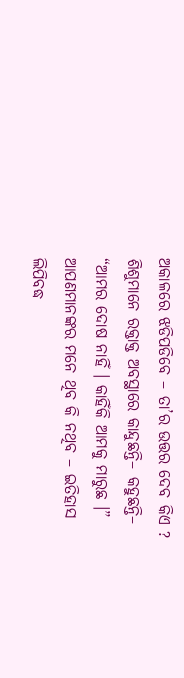ଅକାଳରେ ଝଡିପଡିବେ – ତା’ର ଉତ୍ତର ଦେବ କିଏ ? ଶିଶୁମାନେ ରକ୍ତାକ୍ତ ଅବସ୍ଥାରେ କାନ୍ଦୁଛନ୍ତି– କହୁଛନ୍ତି– “ଆମର ଦୋଷ ନାହିଁ । କାହିଁକି ଆମକୁ ମାରୁଛ ।” ଆପଣମାନଙ୍କର ମନେ ଥିବ କି ନଥିବ – ଇତିହାସ ଲିପିବଦ୍ଧ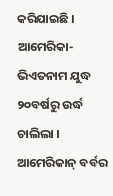କରିଯାଇଛି । ଆମେରିକା-ଭିଏତନାମ ଯୁଦ୍ଧ ୨୦ବର୍ଷରୁ ଉର୍ଦ୍ଧ ଚାଲିଲା । ଆମେରିକାନ୍ ବର୍ବର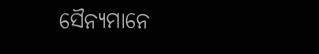ସୈନ୍ୟମାନେ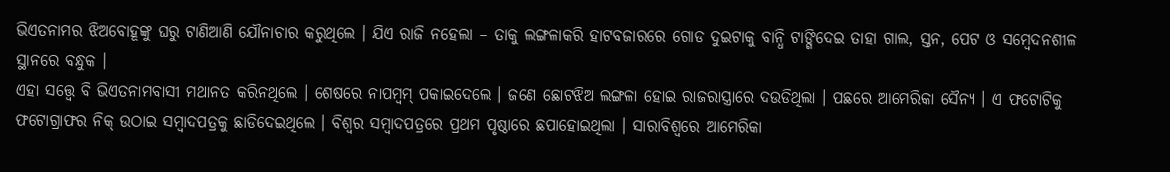ଭିଏତନାମର ଝିଅବୋହୂଙ୍କୁ ଘରୁ ଟାଣିଆଣି ଯୌନାଚାର କରୁଥିଲେ । ଯିଏ ରାଜି ନହେଲା – ତାକୁ ଲଙ୍ଗଳାକରି ହାଟବଜାରରେ ଗୋଡ ଦୁଇଟାକୁ ବାନ୍ଧି ଟାଙ୍ଗିଦେଇ ତାହା ଗାଲ, ସ୍ତନ, ପେଟ ଓ ସମ୍ବେଦନଶୀଳ ସ୍ଥାନରେ ବନ୍ଧୁକ ।
ଏହା ସତ୍ତ୍ୱେ ବି ଭିଏତନାମବାସୀ ମଥାନତ କରିନଥିଲେ । ଶେଷରେ ନାପମ୍ବମ୍ ପକାଇଦେଲେ । ଜଣେ ଛୋଟଝିଅ ଲଙ୍ଗଳା ହୋଇ ରାଜରାସ୍ତ୍ରାରେ ଦଉଡିଥିଲା । ପଛରେ ଆମେରିକା ସୈନ୍ୟ । ଏ ଫଟୋଟିକୁ ଫଟୋଗ୍ରାଫର ନିକ୍ ଉଠାଇ ସମ୍ବାଦପତ୍ରକୁ ଛାଡିଦେଇଥିଲେ । ବିଶ୍ୱର ସମ୍ବାଦପତ୍ରରେ ପ୍ରଥମ ପୃଷ୍ଠାରେ ଛପାହୋଇଥିଲା । ସାରାବିଶ୍ୱରେ ଆମେରିକା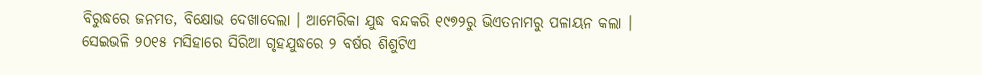ବିରୁଦ୍ଧରେ ଜନମତ, ବିକ୍ଷୋଭ ଦେଖାଦେଲା । ଆମେରିକା ଯୁଦ୍ଧ ବନ୍ଦକରି ୧୯୭୨ରୁ ଭିଏତନାମରୁ ପଳାୟନ କଲା ।
ସେଇଭଳି ୨୦୧୫ ମସିହାରେ ସିରିଆ ଗୃହଯୁଦ୍ଧରେ ୨ ବର୍ଷର ଶିଶୁଟିଏ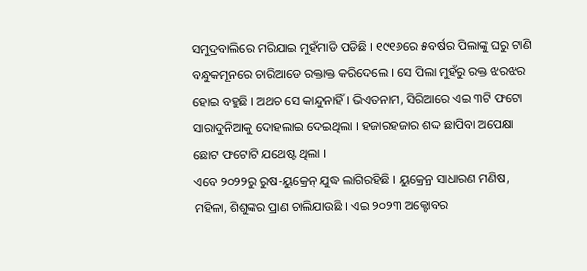ସମୁଦ୍ରବାଲିରେ ମରିଯାଇ ମୁହଁମାଡି ପଡିଛି । ୧୯୧୬ରେ ୫ବର୍ଷର ପିଲାଙ୍କୁ ଘରୁ ଟାଣି ବନ୍ଧୁକମୂନରେ ଚାରିଆଡେ ରକ୍ତାକ୍ତ କରିଦେଲେ । ସେ ପିଲା ମୁହଁରୁ ରକ୍ତ ଝରଝର ହୋଇ ବହୁଛି । ଅଥଚ ସେ କାନ୍ଦୁନାହିଁ । ଭିଏତନାମ, ସିରିଆରେ ଏଇ ୩ଟି ଫଟୋ ସାରାଦୁନିଆକୁ ଦୋହଲାଇ ଦେଇଥିଲା । ହଜାରହଜାର ଶଦ୍ଦ ଛାପିବା ଅପେକ୍ଷା ଛୋଟ ଫଟୋଟି ଯଥେଷ୍ଟ ଥିଲା ।
ଏବେ ୨୦୨୨ରୁ ରୁଷ-ୟୁକ୍ରେନ୍ ଯୁଦ୍ଧ ଲାଗିରହିଛି । ୟୁକ୍ରେନ୍ର ସାଧାରଣ ମଣିଷ, ମହିଳା, ଶିଶୁଙ୍କର ପ୍ରାଣ ଚାଲିଯାଉଛି । ଏଇ ୨୦୨୩ ଅକ୍ଟୋବର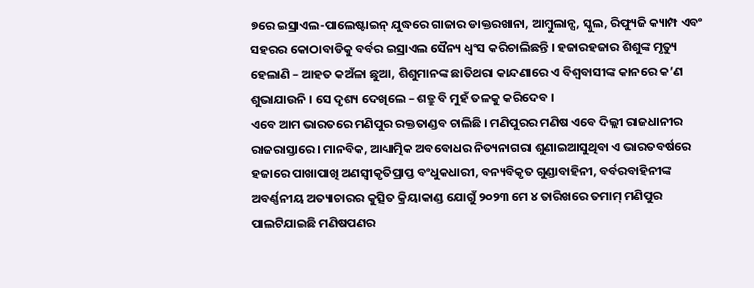୭ରେ ଇସ୍ରାଏଲ-ପାଲେଷ୍ଟାଇନ୍ ଯୁଦ୍ଧରେ ଗାଜାର ଡାକ୍ତରଖାନା, ଆମ୍ବୁଲାନ୍ସ, ସ୍କୁଲ, ରିଫ୍ୟୁଜି କ୍ୟାମ୍ପ ଏବଂ ସହରର କୋଠାବାଡିକୁ ବର୍ବର ଇସ୍ରାଏଲ ସୈନ୍ୟ ଧ୍ୱଂସ କରିଚାଲିଛନ୍ତି । ହଜାରହଜାର ଶିଶୁଙ୍କ ମୃତ୍ୟୁ ହେଲାଣି – ଆହତ କଅଁଳା ଛୁଆ, ଶିଶୁମାନଙ୍କ ଛାତିଥରା କାନ୍ଦଣାରେ ଏ ବିଶ୍ୱବାସୀଙ୍କ କାନରେ କ’ଣ ଶୁଭାଯାଉନି । ସେ ଦୃଶ୍ୟ ଦେଖିଲେ – ଶତ୍ରୁ ବି ମୁହଁ ତଳକୁ କରିଦେବ ।
ଏବେ ଆମ ଭାରତରେ ମଣିପୁର ରକ୍ତତାଣ୍ଡବ ଚାଲିଛି । ମଣିପୁରର ମଣିଷ ଏବେ ଦିଲ୍ଲୀ ରାଜଧାନୀର ରାଜରାସ୍ତାରେ । ମାନବିକ, ଆଧ୍ୟାତ୍ମିକ ଅବବୋଧର ନିତ୍ୟନାଗରା ଶୁଣାଇଆସୁଥିବା ଏ ଭାରତବର୍ଷରେ ହଜାରେ ପାଖାପାଖି ଅଣସ୍ୱୀକୃତିପ୍ରାପ୍ତ ବଂଧୁକଧାରୀ, ବନ୍ୟବିକୃତ ଗୁଣ୍ଡାବାହିନୀ, ବର୍ବରବାହିନୀଙ୍କ ଅବର୍ଣ୍ଣନୀୟ ଅତ୍ୟାଚାରର କୁତ୍ସିତ କ୍ରିୟାକାଣ୍ଡ ଯୋଗୁଁ ୨୦୨୩ ମେ ୪ ତାରିଖରେ ତମାମ୍ ମଣିପୁର ପାଲଟିଯାଇଛି ମଣିଷପଣର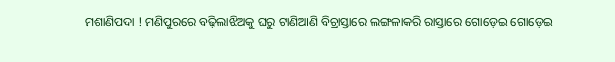ମଶାଣିପଦା ! ମଣିପୁରରେ ବଢ଼ିଲାଝିଅକୁ ଘରୁ ଟାଣିଆଣି ବିଚ୍ରାସ୍ତାରେ ଲଙ୍ଗଳାକରି ରାସ୍ତାରେ ଗୋଡ଼େଇ ଗୋଡ଼େଇ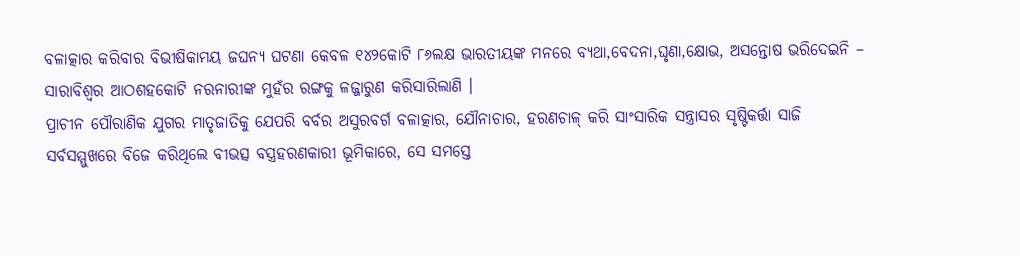ବଳାତ୍କାର କରିବାର ବିଭୀଷିକାମୟ ଜଘନ୍ୟ ଘଟଣା କେବଳ ୧୪୨କୋଟି ୮୬ଲକ୍ଷ ଭାରତୀୟଙ୍କ ମନରେ ବ୍ୟଥା,ବେଦନା,ଘୃଣା,କ୍ଷୋଭ, ଅସନ୍ତୋଷ ଭରିଦେଇନି – ସାରାବିଶ୍ୱର ଆଠଶହକୋଟି ନରନାରୀଙ୍କ ମୁହଁର ରଙ୍ଗକୁ ଳଜ୍ଜାରୁଣ କରିସାରିଲାଣି ।
ପ୍ରାଚୀନ ପୌରାଣିକ ଯୁଗର ମାତୃଜାତିକୁ ଯେପରି ବର୍ବର ଅସୁରବର୍ଗ ବଳାତ୍କାର, ଯୌନାଚାର, ହରଣଚାଳ୍ କରି ସାଂସାରିକ ସନ୍ତ୍ରାସର ସୃଷ୍ଟିକର୍ତ୍ତା ସାଜି ସର୍ବସମ୍ମୁଖରେ ବିଜେ କରିଥିଲେ ବୀଭତ୍ସ ବସ୍ତ୍ରହରଣକାରୀ ଭୂମିକାରେ, ସେ ସମସ୍ତେ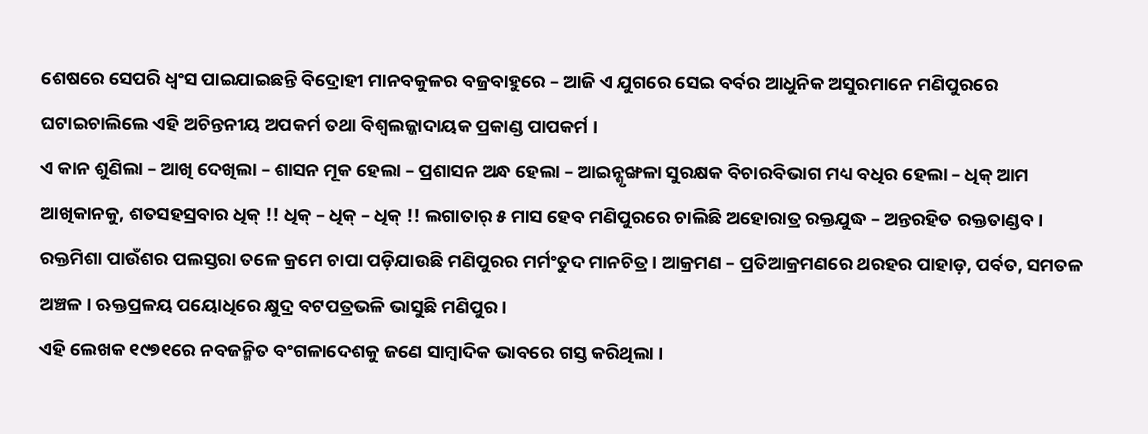ଶେଷରେ ସେପରି ଧ୍ୱଂସ ପାଇଯାଇଛନ୍ତି ବିଦ୍ରୋହୀ ମାନବକୁଳର ବଜ୍ରବାହୁରେ – ଆଜି ଏ ଯୁଗରେ ସେଇ ବର୍ବର ଆଧୁନିକ ଅସୁରମାନେ ମଣିପୁରରେ ଘଟାଇଚାଲିଲେ ଏହି ଅଚିନ୍ତନୀୟ ଅପକର୍ମ ତଥା ବିଶ୍ୱଲଜ୍ଜାଦାୟକ ପ୍ରକାଣ୍ଡ ପାପକର୍ମ ।
ଏ କାନ ଶୁଣିଲା – ଆଖି ଦେଖିଲା – ଶାସନ ମୂକ ହେଲା – ପ୍ରଶାସନ ଅନ୍ଧ ହେଲା – ଆଇନ୍ଶୃଙ୍ଖଳା ସୁରକ୍ଷକ ବିଚାରବିଭାଗ ମଧ୍ୟ ବଧିର ହେଲା – ଧିକ୍ ଆମ ଆଖିକାନକୁ, ଶତସହସ୍ରବାର ଧିକ୍ !! ଧିକ୍ – ଧିକ୍ – ଧିକ୍ !! ଲଗାତାର୍ ୫ ମାସ ହେବ ମଣିପୁରରେ ଚାଲିଛି ଅହୋରାତ୍ର ରକ୍ତଯୁଦ୍ଧ – ଅନ୍ତରହିତ ରକ୍ତତାଣ୍ଡବ । ରକ୍ତମିଶା ପାଉଁଶର ପଲସ୍ତରା ତଳେ କ୍ରମେ ଚାପା ପଡ଼ିଯାଉଛି ମଣିପୁରର ମର୍ମଂତୁଦ ମାନଚିତ୍ର । ଆକ୍ରମଣ – ପ୍ରତିଆକ୍ରମଣରେ ଥରହର ପାହାଡ଼, ପର୍ବତ, ସମତଳ ଅଞ୍ଚଳ । ଋକ୍ତପ୍ରଳୟ ପୟୋଧିରେ କ୍ଷୁଦ୍ର ବଟପତ୍ରଭଳି ଭାସୁଛି ମଣିପୁର ।
ଏହି ଲେଖକ ୧୯୭୧ରେ ନବଜନ୍ମିତ ବଂଗଳାଦେଶକୁ ଜଣେ ସାମ୍ବାଦିକ ଭାବରେ ଗସ୍ତ କରିଥିଲା ।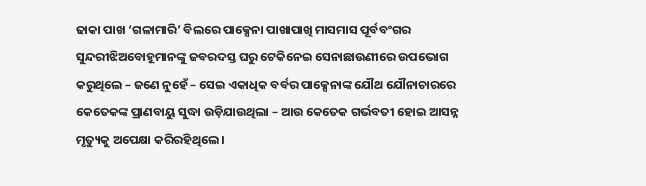ଢାକା ପାଖ ‘ଗଳାମାରି’ ବିଲରେ ପାକ୍ସେନା ପାଖାପାଖି ମାସମାସ ପୂର୍ବବଂଗର ସୁନ୍ଦରୀଝିଅବୋହୂମାନଙ୍କୁ ଜବରଦସ୍ତ ଘରୁ ଟେକିନେଇ ସେନାଛାଉଣୀରେ ଉପଭୋଗ କରୁଥିଲେ – ଜଣେ ନୁହେଁ – ସେଇ ଏକାଧିକ ବର୍ବର ପାକ୍ସେନାଙ୍କ ଯୌଥ ଯୌନାଚାରରେ କେତେକଙ୍କ ପ୍ରାଣବାୟୁ ସୁଦ୍ଧା ଉଡ଼ିଯାଉଥିଲା – ଆଉ କେତେକ ଗର୍ଭବତୀ ହୋଇ ଆସନ୍ନ ମୃତ୍ୟୁକୁ ଅପେକ୍ଷା କରିରହିଥିଲେ ।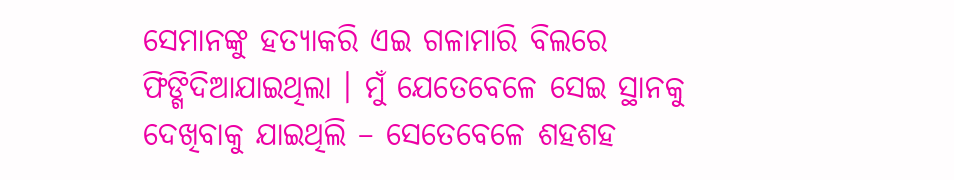ସେମାନଙ୍କୁ ହତ୍ୟାକରି ଏଇ ଗଳାମାରି ବିଲରେ ଫିଙ୍ଗିଦିଆଯାଇଥିଲା । ମୁଁ ଯେତେବେଳେ ସେଇ ସ୍ଥାନକୁ ଦେଖିବାକୁ ଯାଇଥିଲି – ସେତେବେଳେ ଶହଶହ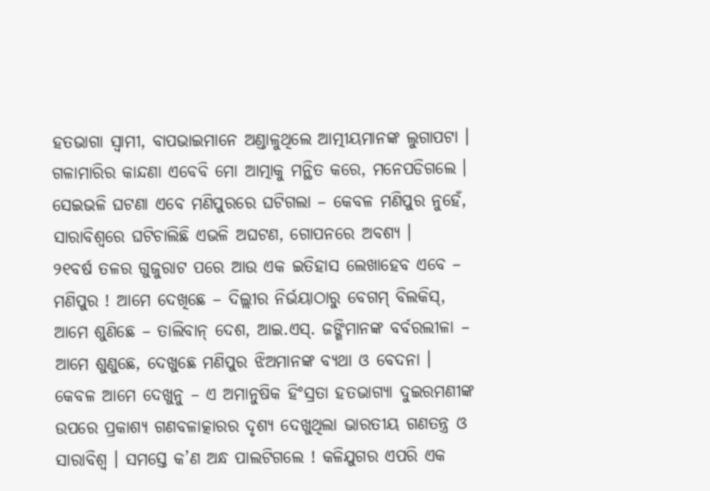ହତଭାଗା ସ୍ୱାମୀ, ବାପଭାଇମାନେ ଅଣ୍ଡାଳୁଥିଲେ ଆତ୍ମୀୟମାନଙ୍କ ଲୁଗାପଟା । ଗଳାମାରିର କାନ୍ଦଣା ଏବେବି ମୋ ଆତ୍ମାକୁ ମନ୍ଥିତ କରେ, ମନେପଡିଗଲେ । ସେଇଭଳି ଘଟଣା ଏବେ ମଣିପୁରରେ ଘଟିଗଲା – କେବଳ ମଣିପୁର ନୁହେଁ, ସାରାବିଶ୍ୱରେ ଘଟିଚାଲିଛି ଏଭଳି ଅଘଟଣ, ଗୋପନରେ ଅବଶ୍ୟ ।
୨୧ବର୍ଷ ତଳର ଗୁଜୁରାଟ ପରେ ଆଉ ଏକ ଇତିହାସ ଲେଖାହେବ ଏବେ – ମଣିପୁର ! ଆମେ ଦେଖିଛେ – ଦିଲ୍ଲୀର ନିର୍ଭୟାଠାରୁ ବେଗମ୍ ବିଲକିସ୍, ଆମେ ଶୁଣିଛେ – ତାଲିବାନ୍ ଦେଶ, ଆଇ.ଏସ୍. ଜଙ୍ଗିମାନଙ୍କ ବର୍ବରଲୀଳା – ଆମେ ଶୁଣୁଛେ, ଦେଖୁଛେ ମଣିପୁର ଝିଅମାନଙ୍କ ବ୍ୟଥା ଓ ବେଦନା । କେବଳ ଆମେ ଦେଖୁନୁ – ଏ ଅମାନୁଷିକ ହିଂସ୍ରତା ହତଭାଗ୍ୟା ଦୁଇରମଣୀଙ୍କ ଉପରେ ପ୍ରକାଶ୍ୟ ଗଣବଳାତ୍କାରର ଦୃଶ୍ୟ ଦେଖୁଥିଲା ଭାରତୀୟ ଗଣତନ୍ତ୍ର ଓ ସାରାବିଶ୍ୱ । ସମସ୍ତେ କ’ଣ ଅନ୍ଧ ପାଲଟିଗଲେ ! କଳିଯୁଗର ଏପରି ଏକ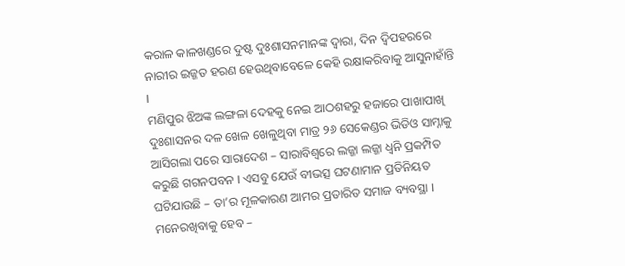କରାଳ କାଳଖଣ୍ଡରେ ଦୁଷ୍ଟ ଦୁଃଶାସନମାନଙ୍କ ଦ୍ୱାରା, ଦିନ ଦ୍ୱିପହରରେ ନାରୀର ଇଜ୍ଜତ ହରଣ ହେଉଥିବାବେଳେ କେହି ରକ୍ଷାକରିବାକୁ ଆସୁନାହାଁନ୍ତି ।
ମଣିପୁର ଝିଅଙ୍କ ଲଙ୍ଗଳା ଦେହକୁ ନେଇ ଆଠଶହରୁ ହଜାରେ ପାଖାପାଖି ଦୁଃଶାସନର ଦଳ ଖେଳ ଖେଳୁଥିବା ମାତ୍ର ୨୬ ସେକେଣ୍ଡର ଭିଡିଓ ସାମ୍ନାକୁ ଆସିଗଲା ପରେ ସାରାଦେଶ – ସାରାବିଶ୍ୱରେ ଲଜ୍ଜା ଲଜ୍ଜା ଧ୍ୱନି ପ୍ରକମ୍ପିତ କରୁଛି ଗଗନପବନ । ଏସବୁ ଯେଉଁ ବୀଭତ୍ସ ଘଟଣାମାନ ପ୍ରତିନିୟତ ଘଟିଯାଉଛି – ତା’ର ମୂଳକାରଣ ଆମର ପ୍ରତାରିତ ସମାଜ ବ୍ୟବସ୍ଥା । ମନେରଖିବାକୁ ହେବ –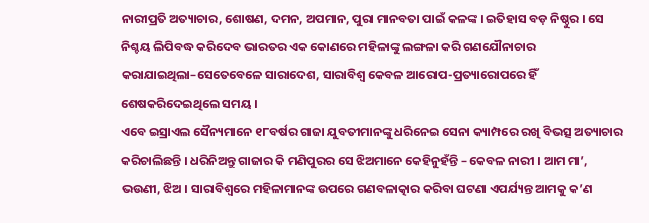ନାରୀପ୍ରତି ଅତ୍ୟାଚାର, ଶୋଷଣ, ଦମନ, ଅପମାନ, ପୁରା ମାନବତା ପାଇଁ କଳଙ୍କ । ଇତିହାସ ବଡ଼ ନିଷ୍ଠୁର । ସେ ନିଶ୍ଚୟ ଲିପିବଦ୍ଧ କରିଦେବ ଭାରତର ଏକ କୋଣରେ ମହିଳାଙ୍କୁ ଲଙ୍ଗଳା କରି ଗଣଯୌନାଚାର କରାଯାଇଥିଲା–ସେତେବେଳେ ସାରାଦେଶ, ସାରାବିଶ୍ୱ କେବଳ ଆରୋପ-ପ୍ରତ୍ୟାରୋପରେ ହିଁ ଶେଷକରିଦେଇଥିଲେ ସମୟ ।
ଏବେ ଇସ୍ରାଏଲ ସୈନ୍ୟମାନେ ୧୮ବର୍ଷର ଗାଜା ଯୁବତୀମାନଙ୍କୁ ଧରିନେଇ ସେନା କ୍ୟାମ୍ପରେ ରଖି ବିଭତ୍ସ ଅତ୍ୟାଚାର କରିଚାଲିଛନ୍ତି । ଧରିନିଅନ୍ତୁ ଗାଜାର କି ମଣିପୁରର ସେ ଝିଅମାନେ କେହିନୁହଁନ୍ତି – କେବଳ ନାରୀ । ଆମ ମା’, ଭଉଣୀ, ଝିଅ । ସାରାବିଶ୍ୱରେ ମହିଳାମାନଙ୍କ ଉପରେ ଗଣବଳାତ୍କାର କରିବା ଘଟଣା ଏପର୍ଯ୍ୟନ୍ତ ଆମକୁ କ’ଣ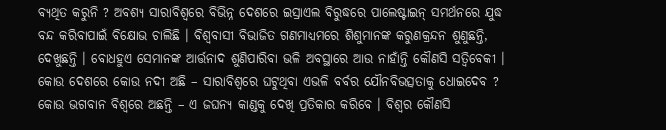ବ୍ୟଥିତ କରୁନି ? ଅବଶ୍ୟ ସାରାବିଶ୍ୱରେ ବିଭିନ୍ନ ଦେଶରେ ଇସ୍ରାଏଲ ବିରୁଦ୍ଧରେ ପାଲେଷ୍ଟାଇନ୍ ସମର୍ଥନରେ ଯୁଦ୍ଧ ବନ୍ଦ କରିବାପାଇଁ ବିକ୍ଷୋଭ ଚାଲିଛି । ବିଶ୍ୱବାସୀ ବିଭାଜିତ ଗଣମାଧ୍ୟମରେ ଶିଶୁମାନଙ୍କ କରୁଣକ୍ରନ୍ଦନ ଶୁଣୁଛନ୍ତି, ଦେଖୁଛନ୍ତି । ବୋଧହୁଏ ସେମାନଙ୍କ ଆର୍ତ୍ତନାଦ ଶୁଣିପାରିବା ଭଳି ଅବସ୍ଥାରେ ଆଉ ନାହାଁନ୍ତି କୌଣସି ସତ୍ବିବେକୀ ।
କୋଉ ଦେଶରେ କୋଉ ନଦୀ ଅଛି – ସାରାବିଶ୍ୱରେ ଘଟୁଥିବା ଏଭଳି ବର୍ବର ଯୌନବିଭତ୍ସତାକୁ ଧୋଇଦେବ ? କୋଉ ଭଗବାନ ବିଶ୍ୱରେ ଅଛନ୍ତି – ଏ ଜଘନ୍ୟ କାଣ୍ଡକୁ ଦେଖି ପ୍ରତିକାର କରିବେ । ବିଶ୍ୱର କୌଣସି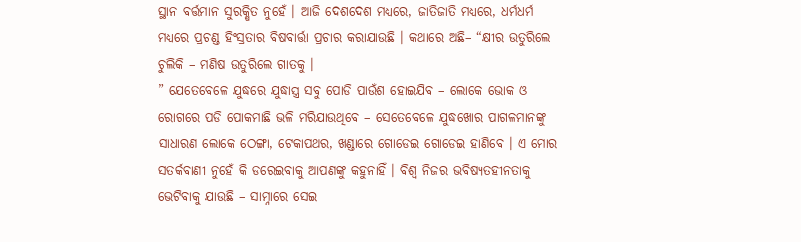ସ୍ଥାନ ବର୍ତ୍ତମାନ ସୁରକ୍ଷିତ ନୁହେଁ । ଆଜି ଦେଶଦେଶ ମଧ୍ୟରେ, ଜାତିଜାତି ମଧ୍ୟରେ, ଧର୍ମଧର୍ମ ମଧ୍ୟରେ ପ୍ରଚଣ୍ଡ ହିଂସ୍ରତାର ବିଷବାର୍ତ୍ତା ପ୍ରଚାର କରାଯାଉଛି । କଥାରେ ଅଛି– “କ୍ଷୀର ଉତୁରିଲେ ଚୁଲିକି – ମଣିଷ ଉତୁରିଲେ ଗାତକୁ ।
” ଯେତେବେଳେ ଯୁଦ୍ଧରେ ଯୁଦ୍ଧାସ୍ତ୍ର ସବୁ ପୋଡି ପାଉଁଶ ହୋଇଯିବ – ଲୋକେ ଭୋକ ଓ ରୋଗରେ ପଡି ପୋକମାଛି ଭଳି ମରିଯାଉଥିବେ – ସେତେବେଳେ ଯୁଦ୍ଧଖୋର ପାଗଳମାନଙ୍କୁ ସାଧାରଣ ଲୋକେ ଠେଙ୍ଗା, ଟେକାପଥର, ଖଣ୍ଡାରେ ଗୋଡେଇ ଗୋଡେଇ ହାଣିବେ । ଏ ମୋର ସତର୍କବାଣୀ ନୁହେଁ କି ଡରେଇବାକୁ ଆପଣଙ୍କୁ କହୁନାହିଁ । ବିଶ୍ୱ ନିଜର ଭବିଷ୍ୟତହୀନତାକୁ ଭେଟିବାକୁ ଯାଉଛି – ସାମ୍ନାରେ ସେଇ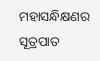ମହାସନ୍ଧିକ୍ଷଣର ସୂତ୍ରପାତ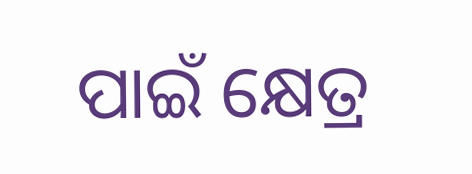ପାଇଁ କ୍ଷେତ୍ର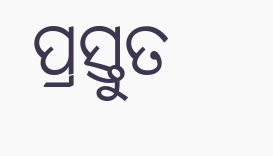ପ୍ରସ୍ତୁତ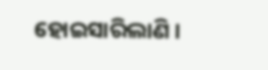ହୋଇସାରିଲାଣି ।